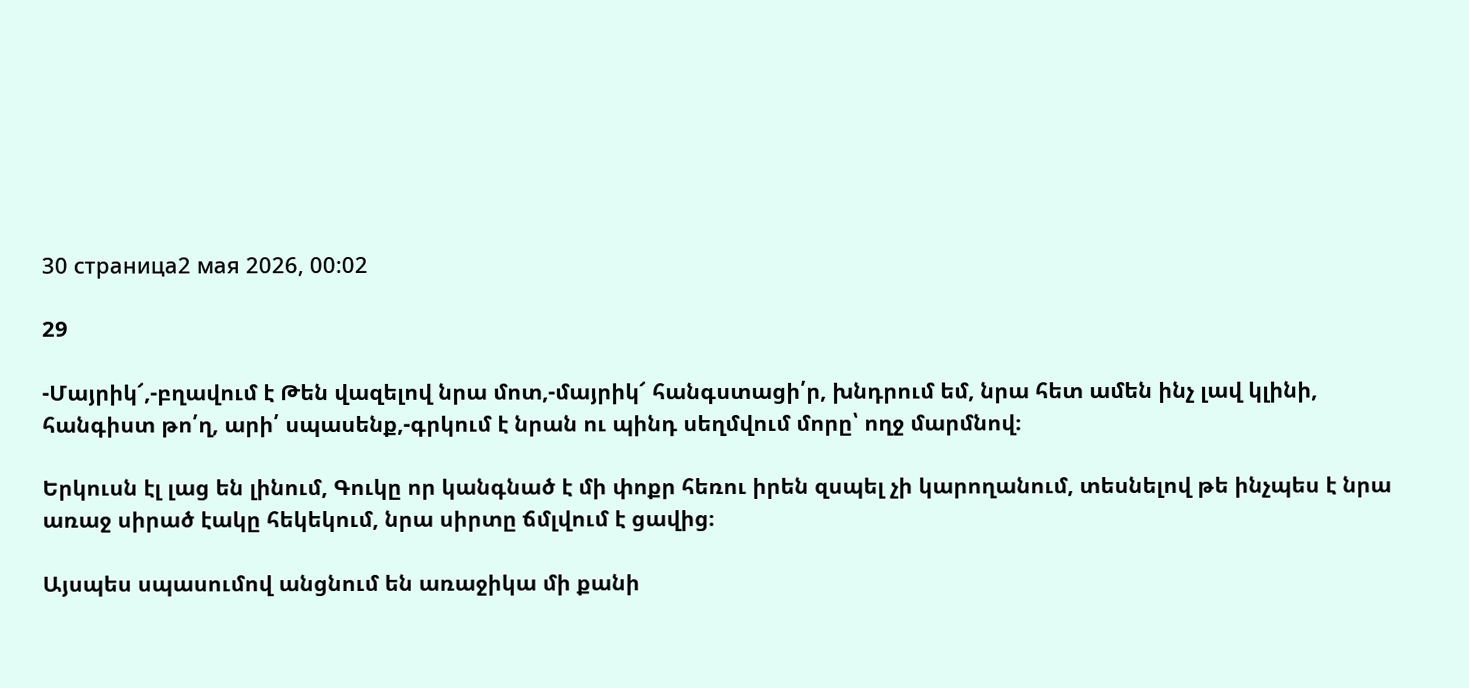30 страница2 мая 2026, 00:02

29

-Մայրիկ՜,-բղավում է Թեն վազելով նրա մոտ,-մայրիկ՜ հանգստացի՛ր, խնդրում եմ, նրա հետ ամեն ինչ լավ կլինի, հանգիստ թո՛ղ, արի՛ սպասենք,-գրկում է նրան ու պինդ սեղմվում մորը՝ ողջ մարմնով։

Երկուսն էլ լաց են լինում, Գուկը որ կանգնած է մի փոքր հեռու իրեն զսպել չի կարողանում, տեսնելով թե ինչպես է նրա առաջ սիրած էակը հեկեկում, նրա սիրտը ճմլվում է ցավից։

Այսպես սպասումով անցնում են առաջիկա մի քանի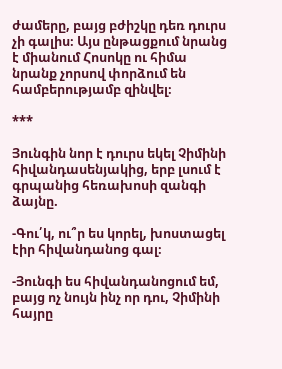ժամերը, բայց բժիշկը դեռ դուրս չի գալիս։ Այս ընթացքում նրանց է միանում Հոսոկը ու հիմա նրանք չորսով փորձում են համբերությամբ զինվել։

***

Յունգին նոր է դուրս եկել Չիմինի հիվանդասենյակից, երբ լսում է գրպանից հեռախոսի զանգի ձայնը.

-Գու՛կ, ու՞ր ես կորել, խոստացել էիր հիվանդանոց գալ։

-Յունգի ես հիվանդանոցում եմ, բայց ոչ նույն ինչ որ դու, Չիմինի հայրը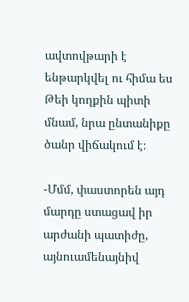ավտովթարի է ենթարկվել ու հիմա ես Թեի կողքին պիտի մնամ, նրա ընտանիքը ծանր վիճակում է։

-Մմմ, փաստորեն այդ մարդը ստացավ իր արժանի պատիժը, այնուամենայնիվ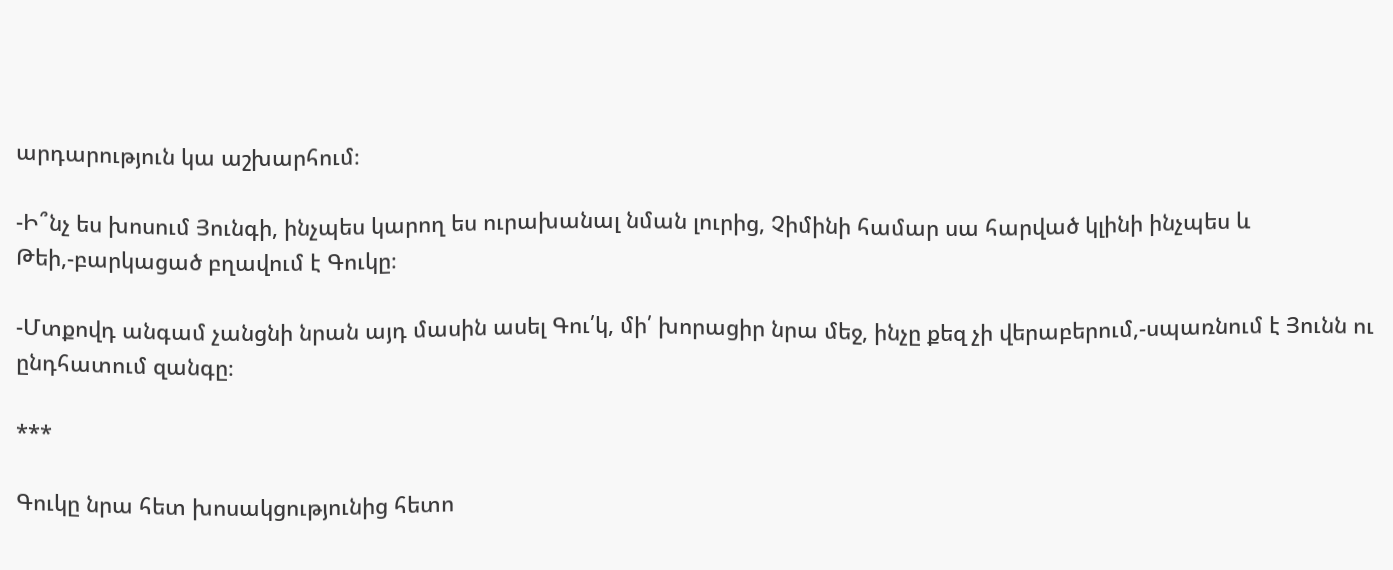արդարություն կա աշխարհում։

-Ի՞նչ ես խոսում Յունգի, ինչպես կարող ես ուրախանալ նման լուրից, Չիմինի համար սա հարված կլինի ինչպես և Թեի,-բարկացած բղավում է Գուկը։

-Մտքովդ անգամ չանցնի նրան այդ մասին ասել Գու՛կ, մի՛ խորացիր նրա մեջ, ինչը քեզ չի վերաբերում,-սպառնում է Յունն ու ընդհատում զանգը։

***

Գուկը նրա հետ խոսակցությունից հետո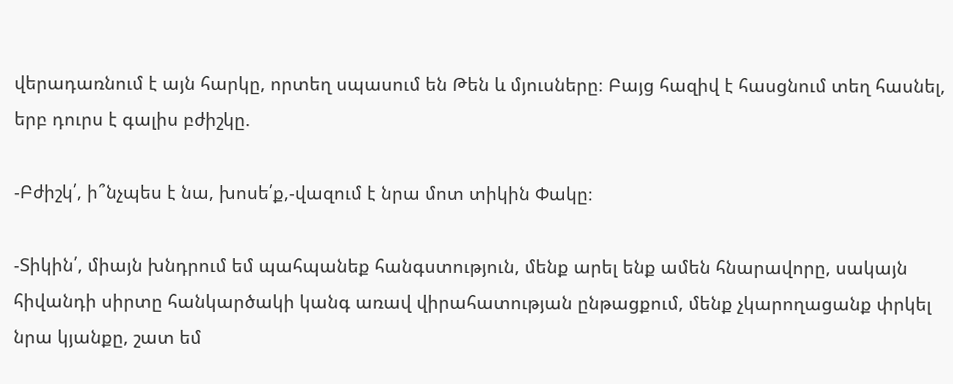վերադառնում է այն հարկը, որտեղ սպասում են Թեն և մյուսները։ Բայց հազիվ է հասցնում տեղ հասնել, երբ դուրս է գալիս բժիշկը.

-Բժիշկ՛, ի՞նչպես է նա, խոսե՛ք,-վազում է նրա մոտ տիկին Փակը։

-Տիկին՛, միայն խնդրում եմ պահպանեք հանգստություն, մենք արել ենք ամեն հնարավորը, սակայն հիվանդի սիրտը հանկարծակի կանգ առավ վիրահատության ընթացքում, մենք չկարողացանք փրկել նրա կյանքը, շատ եմ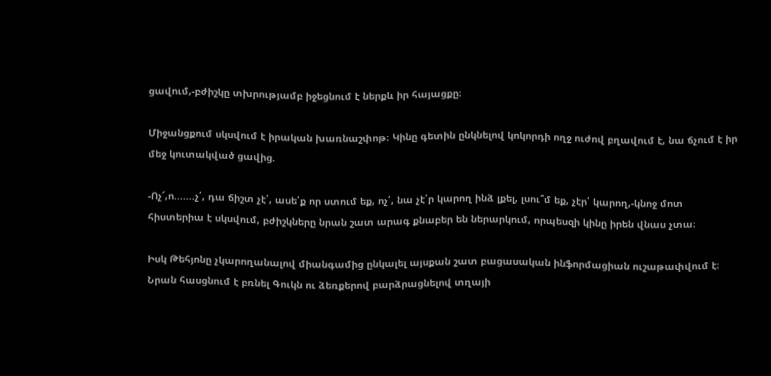ցավում,-բժիշկը տխրությամբ իջեցնում է ներքև իր հայացքը։

Միջանցքում սկսվում է իրական խառնաշփոթ։ Կինը գետին ընկնելով կոկորդի ողջ ուժով բղավում է, նա ճչում է իր մեջ կուտակված ցավից.

-Ոչ՜,ո.......չ՛, դա ճիշտ չէ՛, ասե՛ք որ ստում եք, ոչ՛, նա չէ՛ր կարող ինձ լքել, լսու՞մ եք, չէր՛ կարող,-կնոջ մոտ հիստերիա է սկսվում, բժիշկները նրան շատ արագ քնաբեր են ներարկում, որպեսզի կինը իրեն վնաս չտա։

Իսկ Թեհյոնը չկարողանալով միանգամից ընկալել այսքան շատ բացասական ինֆորմացիան ուշաթափվում է։ Նրան հասցնում է բռնել Գուկն ու ձեռքերով բարձրացնելով տղայի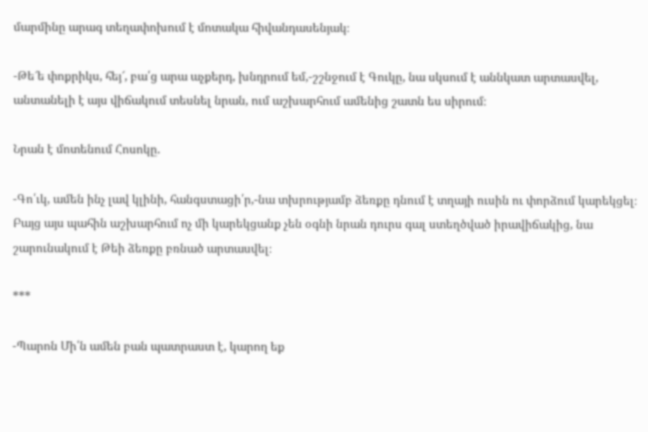մարմինը արագ տեղափոխում է մոտակա հիվանդասենյակ։

-Թե՜ե փոքրիկս, հեյ՜, բա՛ց արա աչքերդ, խնդրում եմ,-շշնջում է Գուկը, նա սկսում է աննկատ արտասվել, անտանելի է այս վիճակում տեսնել նրան, ում աշխարհում ամենից շատն ես սիրում։

Նրան է մոտենում Հոսոկը.

-Գո՛ւկ, ամեն ինչ լավ կլինի, հանգստացի՛ր,-նա տխրությամբ ձեռքը դնում է տղայի ուսին ու փորձում կարեկցել։
Բայց այս պահին աշխարհում ոչ մի կարեկցանք չեն օգնի նրան դուրս գալ ստեղծված իրավիճակից, նա շարունակում է Թեի ձեռքը բռնած արտասվել։

***

-Պարոն Մի՛ն ամեն բան պատրաստ է, կարող եք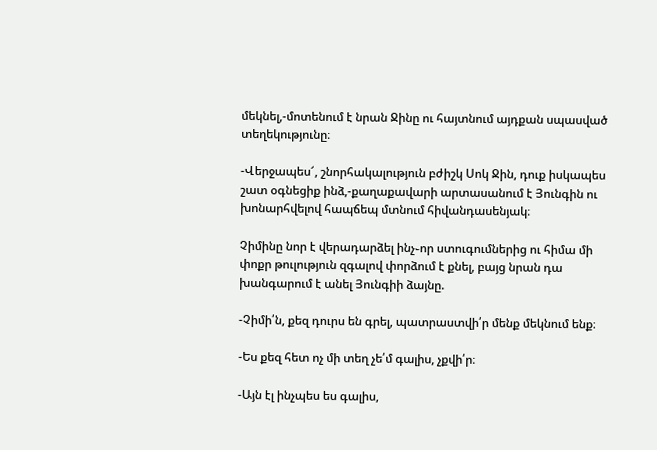մեկնել,-մոտենում է նրան Ջինը ու հայտնում այդքան սպասված տեղեկությունը։

-Վերջապես՜, շնորհակալություն բժիշկ Սոկ Ջին, դուք իսկապես շատ օգնեցիք ինձ,-քաղաքավարի արտասանում է Յունգին ու խոնարհվելով հապճեպ մտնում հիվանդասենյակ։

Չիմինը նոր է վերադարձել ինչ֊որ ստուգումներից ու հիմա մի փոքր թուլություն զգալով փորձում է քնել, բայց նրան դա խանգարում է անել Յունգիի ձայնը.

-Չիմի՛ն, քեզ դուրս են գրել, պատրաստվի՛ր մենք մեկնում ենք։

-Ես քեզ հետ ոչ մի տեղ չե՛մ գալիս, չքվի՛ր։

-Այն էլ ինչպես ես գալիս,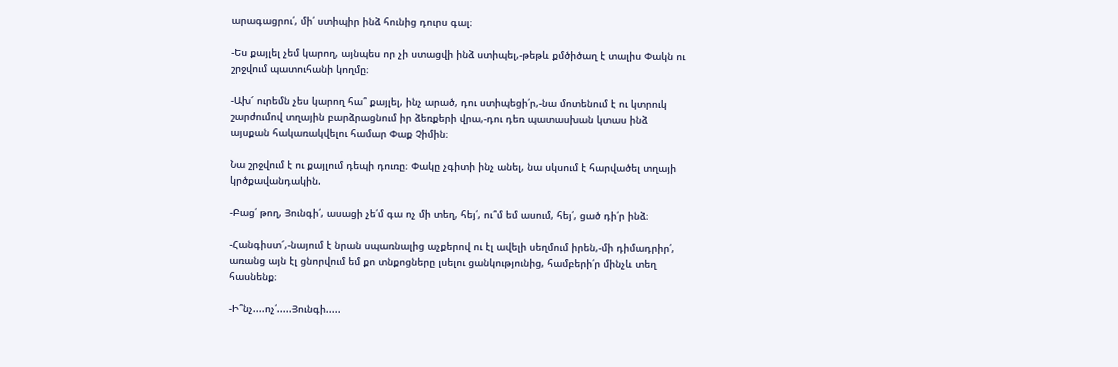արագացրու՛, մի՛ ստիպիր ինձ հունից դուրս գալ։

-Ես քայլել չեմ կարող, այնպես որ չի ստացվի ինձ ստիպել,-թեթև քմծիծաղ է տալիս Փակն ու շրջվում պատուհանի կողմը։

-Ախ՜ ուրեմն չես կարող հա՞ քայլել, ինչ արած, դու ստիպեցի՛ր,-նա մոտենում է ու կտրուկ շարժումով տղային բարձրացնում իր ձեռքերի վրա,-դու դեռ պատասխան կտաս ինձ այսքան հակառակվելու համար Փաք Չիմին։

Նա շրջվում է ու քայլում դեպի դուռը։ Փակը չգիտի ինչ անել, նա սկսում է հարվածել տղայի կրծքավանդակին.

-Բաց՛ թող, Յունգի՛, ասացի չե՛մ գա ոչ մի տեղ, հեյ՛, ու՞մ եմ ասում, հեյ՛, ցած դի՛ր ինձ։

-Հանգիստ՜,-նայում է նրան սպառնալից աչքերով ու էլ ավելի սեղմում իրեն,-մի դիմադրիր՛, առանց այն էլ ցնորվում եմ քո տնքոցները լսելու ցանկությունից, համբերի՛ր մինչև տեղ հասնենք։

-Ի՞նչ....ոչ՛.....Յունգի.....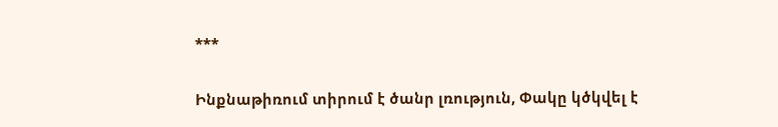***

Ինքնաթիռում տիրում է ծանր լռություն, Փակը կծկվել է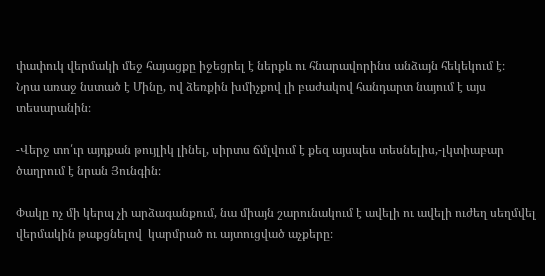փափուկ վերմակի մեջ հայացքը իջեցրել է ներքև ու հնարավորինս անձայն հեկեկում է։
Նրա առաջ նստած է Մինը, ով ձեռքին խմիչքով լի բաժակով հանդարտ նայում է այս տեսարանին։

-Վերջ տո՛ւր այդքան թույլիկ լինել, սիրտս ճմլվում է քեզ այսպես տեսնելիս,-լկտիաբար ծաղրում է նրան Յունգին։

Փակը ոչ մի կերպ չի արձագանքում, նա միայն շարունակում է ավելի ու ավելի ուժեղ սեղմվել վերմակին թաքցնելով  կարմրած ու այտուցված աչքերը։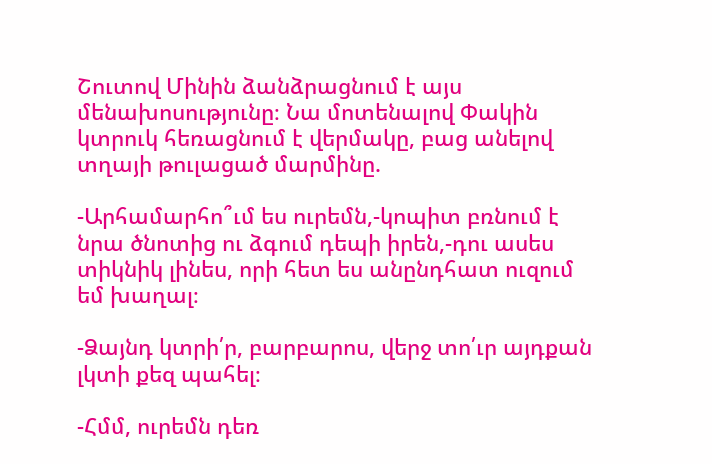Շուտով Մինին ձանձրացնում է այս մենախոսությունը։ Նա մոտենալով Փակին կտրուկ հեռացնում է վերմակը, բաց անելով տղայի թուլացած մարմինը.

-Արհամարհո՞ւմ ես ուրեմն,-կոպիտ բռնում է նրա ծնոտից ու ձգում դեպի իրեն,-դու ասես տիկնիկ լինես, որի հետ ես անընդհատ ուզում եմ խաղալ։

-Ձայնդ կտրի՛ր, բարբարոս, վերջ տո՛ւր այդքան լկտի քեզ պահել։

-Հմմ, ուրեմն դեռ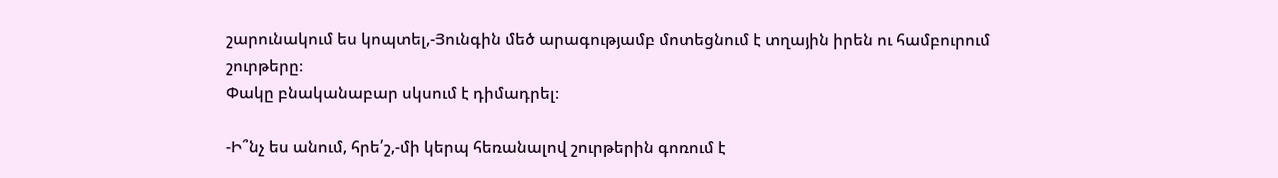շարունակում ես կոպտել,-Յունգին մեծ արագությամբ մոտեցնում է տղային իրեն ու համբուրում շուրթերը։
Փակը բնականաբար սկսում է դիմադրել։

-Ի՞նչ ես անում, հրե՛շ,-մի կերպ հեռանալով շուրթերին գոռում է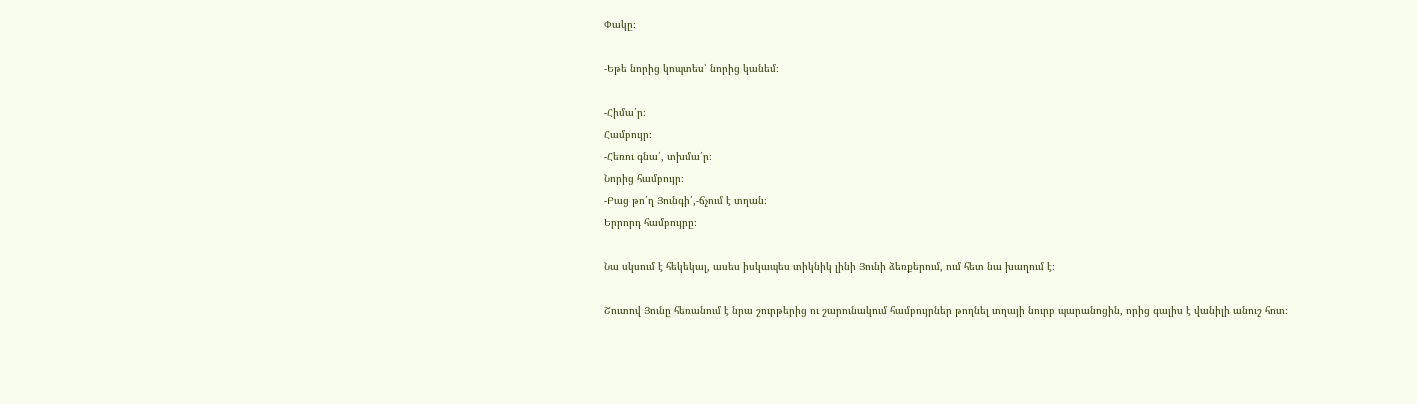Փակը։

-Եթե նորից կոպտես՝ նորից կանեմ։

-Հիմա՛ր։
Համբույր։
-Հեռու գնա՛, տխմա՛ր։
Նորից համբույր։
-Բաց թո՛ղ Յունգի՛,-ճչում է տղան։
Երրորդ համբույրը։

Նա սկսում է հեկեկալ, ասես իսկապես տիկնիկ լինի Յունի ձեռքերում, ում հետ նա խաղում է։

Շուտով Յունը հեռանում է նրա շուրթերից ու շարունակում համբույրներ թողնել տղայի նուրբ պարանոցին, որից գալիս է վանիլի անուշ հոտ։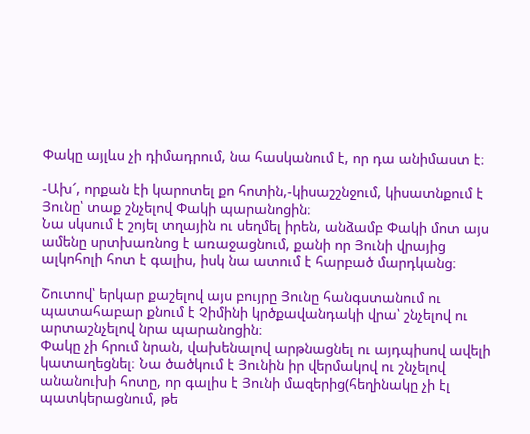Փակը այլևս չի դիմադրում, նա հասկանում է, որ դա անիմաստ է։

-Ախ՜, որքան էի կարոտել քո հոտին,-կիսաշշնջում, կիսատնքում է Յունը՝ տաք շնչելով Փակի պարանոցին։
Նա սկսում է շոյել տղային ու սեղմել իրեն, անձամբ Փակի մոտ այս ամենը սրտխառնոց է առաջացնում, քանի որ Յունի վրայից ալկոհոլի հոտ է գալիս, իսկ նա ատում է հարբած մարդկանց։

Շուտով՝ երկար քաշելով այս բույրը Յունը հանգստանում ու պատահաբար քնում է Չիմինի կրծքավանդակի վրա՝ շնչելով ու արտաշնչելով նրա պարանոցին։
Փակը չի հրում նրան, վախենալով արթնացնել ու այդպիսով ավելի կատաղեցնել։ Նա ծածկում է Յունին իր վերմակով ու շնչելով անանուխի հոտը, որ գալիս է Յունի մազերից(հեղինակը չի էլ պատկերացնում, թե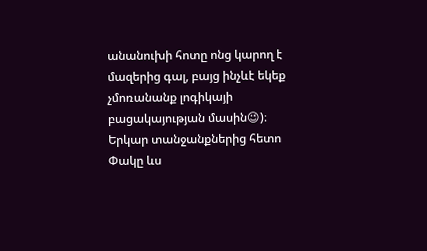անանուխի հոտը ոնց կարող է մազերից գալ, բայց ինչևէ եկեք չմոռանանք լոգիկայի բացակայության մասին😉)։
Երկար տանջանքներից հետո Փակը ևս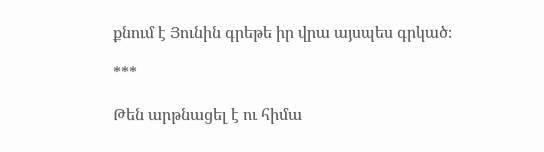քնում է Յունին գրեթե իր վրա այսպես գրկած։

***

Թեն արթնացել է ու հիմա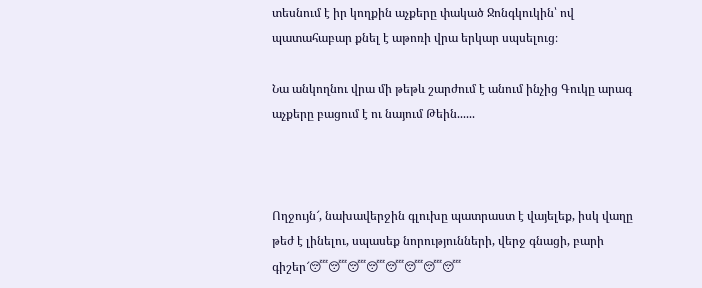տեսնում է իր կողքին աչքերը փակած Ջոնգկուկին՝ ով պատահաբար քնել է աթոռի վրա երկար սպսելուց։

Նա անկողնու վրա մի թեթև շարժում է անում ինչից Գուկը արագ աչքերը բացում է ու նայում Թեին......



Ողջույն՜, նախավերջին գլուխը պատրաստ է վայելեք, իսկ վաղը թեժ է լինելու, սպասեք նորությունների, վերջ գնացի, բարի գիշեր՜😴😴😴😴😴😴😴😴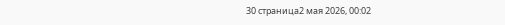30 страница2 мая 2026, 00:02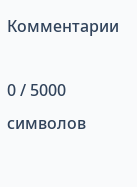Комментарии

0 / 5000 символов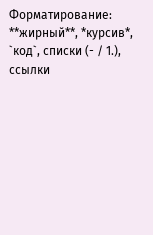Форматирование: **жирный**, *курсив*, `код`, списки (- / 1.), ссылки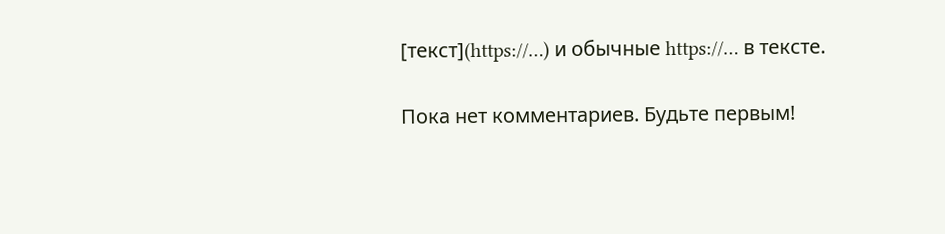[текст](https://…) и обычные https://… в тексте.

Пока нет комментариев. Будьте первым!